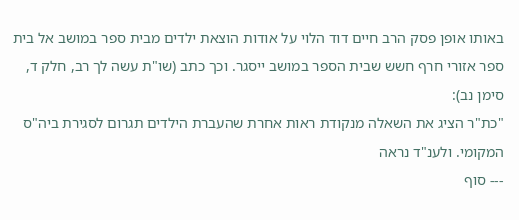באותו אופן פסק הרב חיים דוד הלוי על אודות הוצאת ילדים מבית ספר במושב אל בית ספר אזורי חרף חשש שבית הספר במושב ייסגר. וכך כתב (שו"ת עשה לך רב, חלק ד, סימן נב):
"כת"ר הציג את השאלה מנקודת ראות אחרת שהעברת הילדים תגרום לסגירת ביה"ס המקומי. ולענ"ד נראה
--- סוף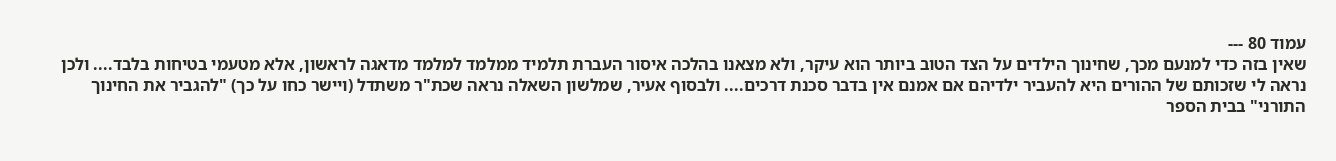עמוד 80 ---
שאין בזה כדי למנעם מכך, שחינוך הילדים על הצד הטוב ביותר הוא עיקר, ולא מצאנו בהלכה איסור העברת תלמיד ממלמד למלמד מדאגה לראשון, אלא מטעמי בטיחות בלבד.... ולכן נראה לי שזכותם של ההורים היא להעביר ילדיהם אם אמנם אין בדבר סכנת דרכים.... ולבסוף אעיר, שמלשון השאלה נראה שכת"ר משתדל (ויישר כחו על כך) "להגביר את החינוך התורני" בבית הספר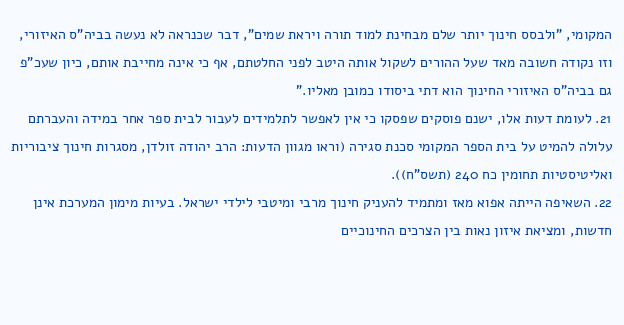המקומי, "ולבסס חינוך יותר שלם מבחינת למוד תורה ויראת שמים", דבר שכנראה לא נעשה בביה"ס האיזורי, וזו נקודה חשובה מאד שעל ההורים לשקול אותה היטב לפני החלטתם, אף כי אינה מחייבת אותם, כיון שעכ"פ גם בביה"ס האיזורי החינוך הוא דתי ביסודו כמובן מאליו."
21. לעומת דעות אלו, ישנם פוסקים שפסקו כי אין לאפשר לתלמידים לעבור לבית ספר אחר במידה והעברתם עלולה להמיט על בית הספר המקומי סכנת סגירה (וראו מגוון הדעות: הרב יהודה זולדן, מסגרות חינוך ציבוריות ואליטיסטיות תחומין כח 240 (תשס"ח)).
22. השאיפה הייתה אפוא מאז ומתמיד להעניק חינוך מרבי ומיטבי לילדי ישראל. בעיות מימון המערכת אינן חדשות, ומציאת איזון נאות בין הצרכים החינוכיים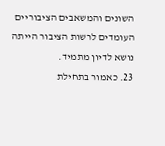השונים והמשאבים הציבוריים העומדים לרשות הציבור הייתה נושא לדיון מתמיד.
23. כאמור בתחילת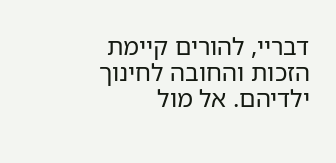דבריי, להורים קיימת הזכות והחובה לחינוך ילדיהם. אל מול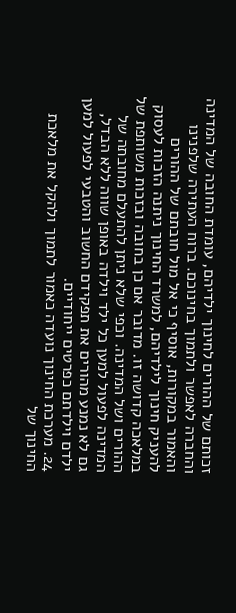זכותם של ההורים לחינוך ילדיהם, עומדת החובה של המדינה והחברה לאפשר ולתמוך בחינוכם. ברוח העתירה שלפנינו והאמור במקורות, אוסיף כי אל מול חובתם של ההורים להעניק חינוך לילדיהם, למשרד החינוך ניתנה הזכות לעסוק במלאכה קדושה זו. מדובר אם כן בחובה ובזכות משותפת של ההורים ושל המדינה. וכפי שלא ניתן להתעלם מחובתה של המדינה לפעול למען כל ילד וילדה באופן שווה ללא הבדל, גם לא נמנע מהורים את תפקידם החשוב והטבעי לפעול למען ילדם וילדתם כפרטים ייחודיים.
24. מערכת החינוך נועדה כאמור לתמוך ולהקל את מלאכת החינוך של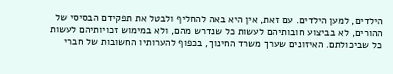הילדים, למען הילדים. עם זאת, אין היא באה להחליף ולבטל את תפקידם הבסיסי של ההורים, לא בביצוע חובותיהם לעשות כל שנדרש מהם, ולא במימוש זכויותיהם לעשות כל שביכולתם. האיזונים שערך משרד החינוך, בכפוף להערותיו החשובות של חברי